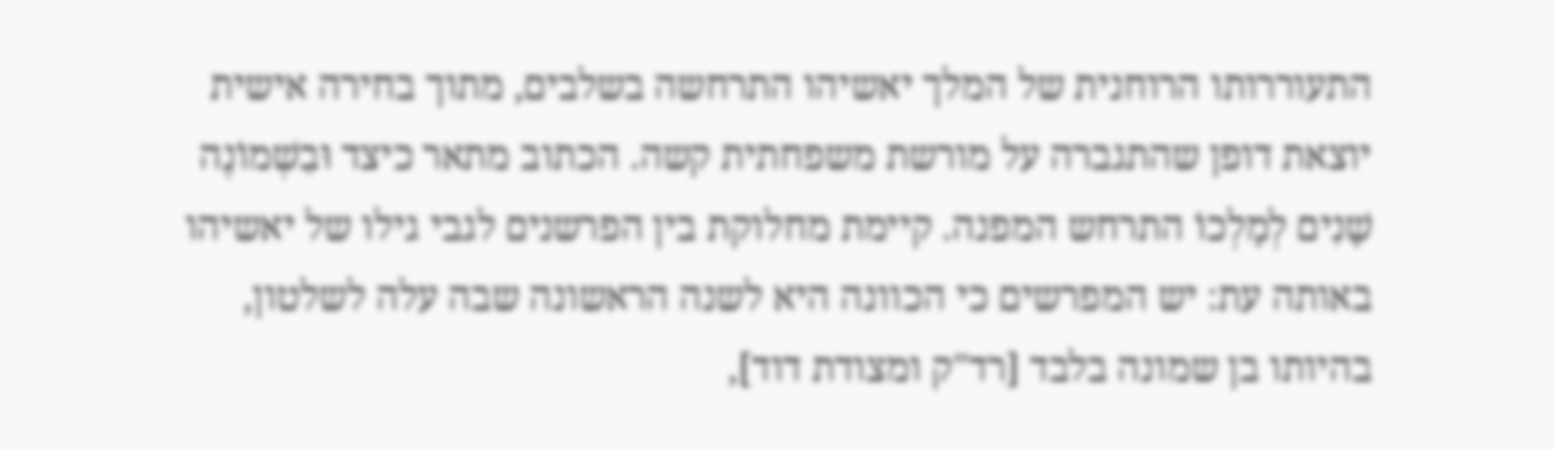התעוררותו הרוחנית של המלך יאשיהו התרחשה בשלבים, מתוך בחירה אישית יוצאת דופן שהתגברה על מורשת משפחתית קשה. הכתוב מתאר כיצד וּבִשְׁמוֹנֶה שָׁנִים לְמָלְכוֹ התרחש המפנה. קיימת מחלוקת בין הפרשנים לגבי גילו של יאשיהו באותה עת: יש המפרשים כי הכוונה היא לשנה הראשונה שבה עלה לשלטון, בהיותו בן שמונה בלבד [רד"ק ומצודת דוד],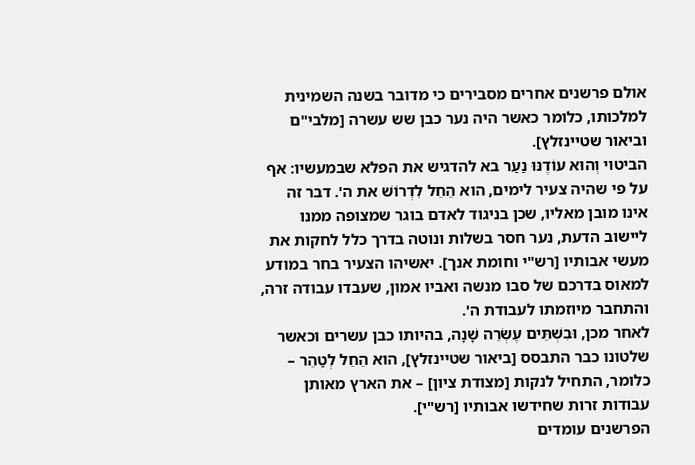אולם פרשנים אחרים מסבירים כי מדובר בשנה השמינית למלכותו, כלומר כאשר היה נער כבן שש עשרה [מלבי"ם וביאור שטיינזלץ].
הביטוי וְהוּא עוֹדֶנּוּ נַעַר בא להדגיש את הפלא שבמעשיו: אף על פי שהיה צעיר לימים, הוא הֵחֵל לִדְרוֹשׁ את ה'. דבר זה אינו מובן מאליו, שכן בניגוד לאדם בוגר שמצופה ממנו ליישוב הדעת, נער חסר בשלות ונוטה בדרך כלל לחקות את מעשי אבותיו [רש"י וחומת אנך]. יאשיהו הצעיר בחר במודע למאוס בדרכם של סבו מנשה ואביו אמון, שעבדו עבודה זרה, והתחבר מיוזמתו לעבודת ה'.
לאחר מכן, וּבִשְׁתֵּים עֶשְׂרֵה שָׁנָה, בהיותו כבן עשרים וכאשר שלטונו כבר התבסס [ביאור שטיינזלץ], הוא הֵחֵל לְטַהֵר – כלומר, התחיל לנקות [מצודת ציון] – את הארץ מאותן עבודות זרות שחידשו אבותיו [רש"י].
הפרשנים עומדים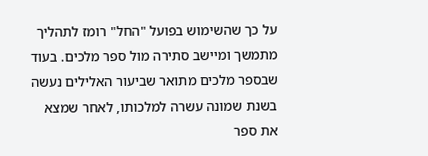על כך שהשימוש בפועל "החל" רומז לתהליך מתמשך ומיישב סתירה מול ספר מלכים. בעוד שבספר מלכים מתואר שביעור האלילים נעשה בשנת שמונה עשרה למלכותו, לאחר שמצא את ספר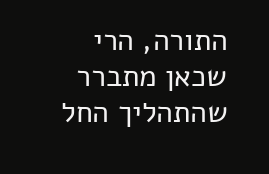התורה, הרי שכאן מתברר שהתהליך החל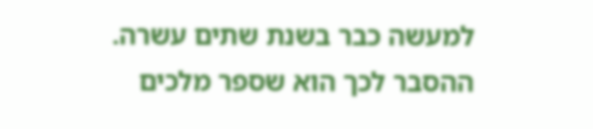למעשה כבר בשנת שתים עשרה. ההסבר לכך הוא שספר מלכים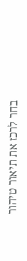בחר לרכז את תיאור טיהור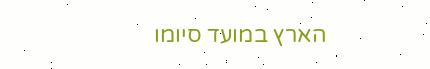הארץ במועד סיומו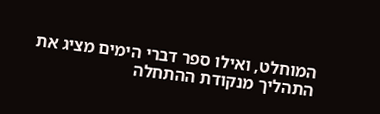המוחלט, ואילו ספר דברי הימים מציג את התהליך מנקודת ההתחלה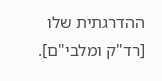ההדרגתית שלו [רד"ק ומלבי"ם].